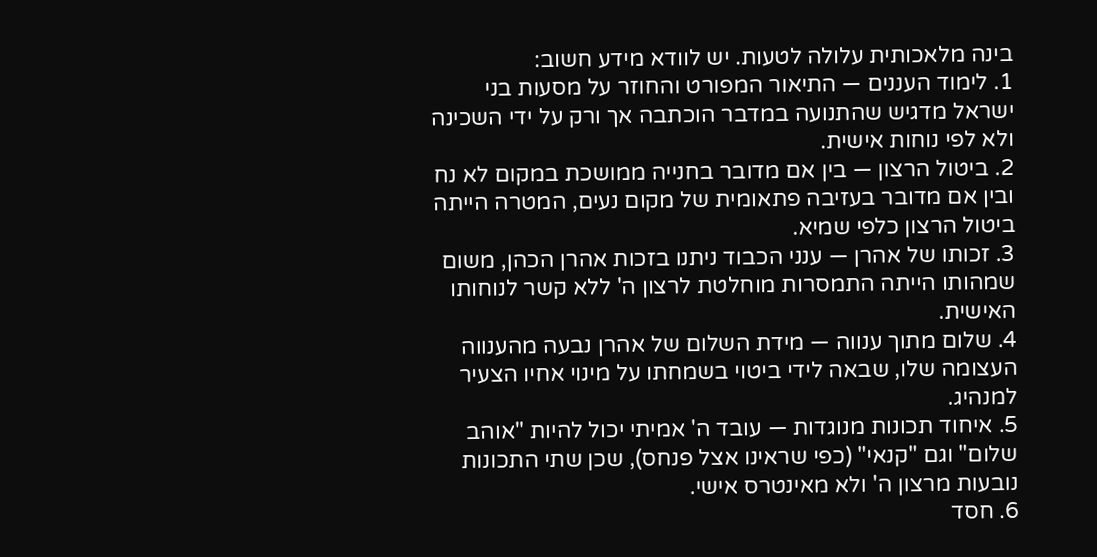בינה מלאכותית עלולה לטעות. יש לוודא מידע חשוב:
1. לימוד העננים — התיאור המפורט והחוזר על מסעות בני ישראל מדגיש שהתנועה במדבר הוכתבה אך ורק על ידי השכינה ולא לפי נוחות אישית.
2. ביטול הרצון — בין אם מדובר בחנייה ממושכת במקום לא נח ובין אם מדובר בעזיבה פתאומית של מקום נעים, המטרה הייתה ביטול הרצון כלפי שמיא.
3. זכותו של אהרן — ענני הכבוד ניתנו בזכות אהרן הכהן, משום שמהותו הייתה התמסרות מוחלטת לרצון ה' ללא קשר לנוחותו האישית.
4. שלום מתוך ענווה — מידת השלום של אהרן נבעה מהענווה העצומה שלו, שבאה לידי ביטוי בשמחתו על מינוי אחיו הצעיר למנהיג.
5. איחוד תכונות מנוגדות — עובד ה' אמיתי יכול להיות "אוהב שלום" וגם "קנאי" (כפי שראינו אצל פנחס), שכן שתי התכונות נובעות מרצון ה' ולא מאינטרס אישי.
6. חסד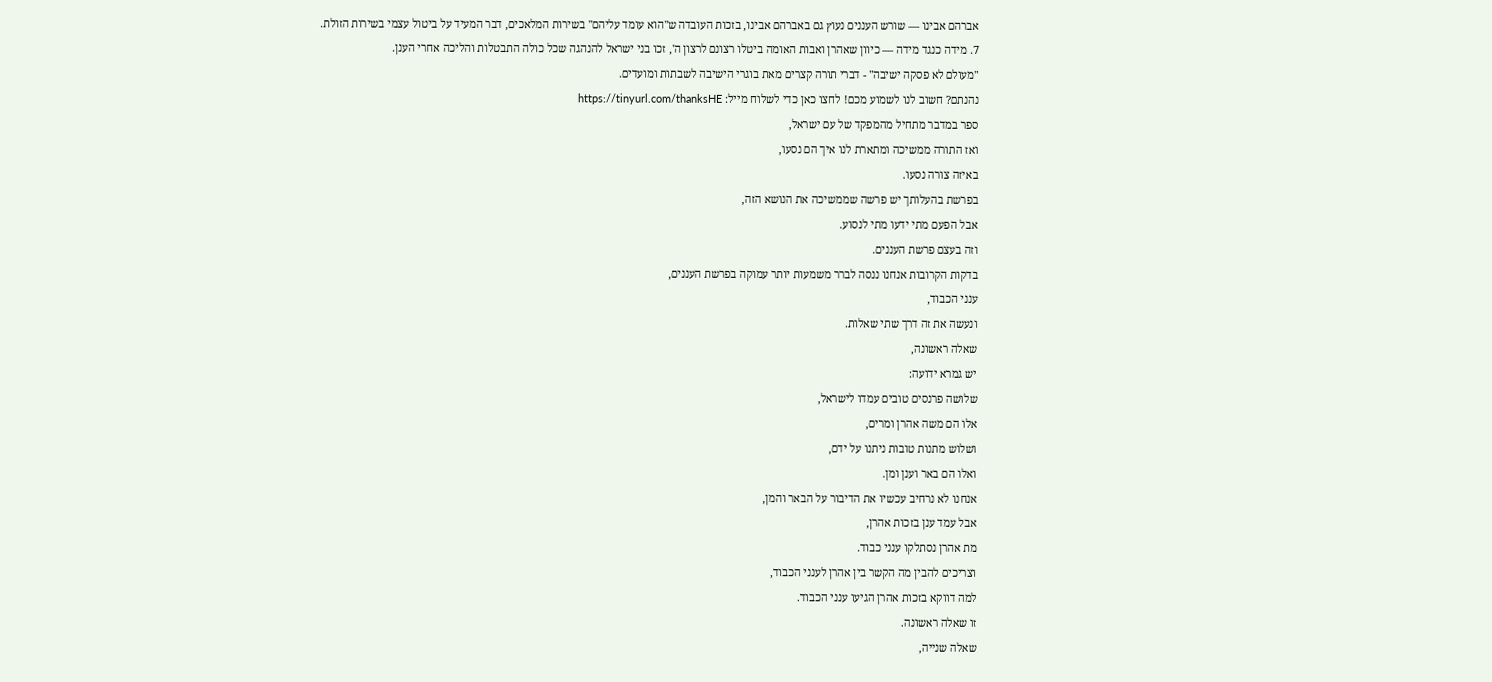אברהם אבינו — שורש העננים נעוץ גם באברהם אבינו, בזכות העובדה ש"הוא עומד עליהם" בשירות המלאכים, דבר המעיד על ביטול עצמי בשירות הזולת.
7. מידה כנגד מידה — כיוון שאהרן ואבות האומה ביטלו רצונם לרצון ה', זכו בני ישראל להנהגה שכל כולה התבטלות והליכה אחרי הענן.
"מעולם לא פסקה ישיבה" - דברי תורה קצרים מאת בוגרי הישיבה לשבתות ומועדים.
נהנתם? חשוב לנו לשמוע מכם! לחצו כאן כדי לשלוח מייל: https://tinyurl.com/thanksHE
ספר במדבר מתחיל מהמפקד של עם ישראל,
ואז התורה ממשיכה ומתארת לנו איך הם נסעו,
באיזה צורה נסעו.
בפרשת בהעלותך יש פרשה שממשיכה את הנושא הזה,
אבל הפעם מתי ידעו מתי לנסוע.
וזה בעצם פרשת העננים.
בדקות הקרובות אנחנו ננסה לברר משמעות יותר עמוקה בפרשת העננים,
ענני הכבוד,
ונעשה את זה דרך שתי שאלות.
שאלה ראשונה,
יש גמרא ידועה:
שלושה פרנסים טובים עמדו לישראל,
אלו הם משה אהרן ומרים,
ושלוש מתנות טובות ניתנו על ידם,
ואלו הם באר וענן ומן.
אנחנו לא נרחיב עכשיו את הדיבור על הבאר והמן,
אבל עמד ענן בזכות אהרן,
מת אהרן נסתלקו ענני כבוד.
וצריכים להבין מה הקשר בין אהרן לענני הכבוד,
למה דווקא בזכות אהרן הגיעו ענני הכבוד.
זו שאלה ראשונה.
שאלה שנייה,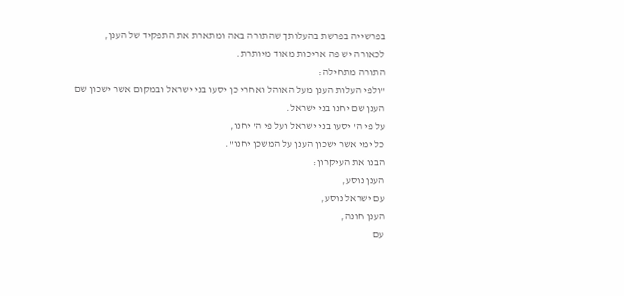בפרשייה בפרשת בהעלותך שהתורה באה ומתארת את התפקיד של הענן,
לכאורה יש פה אריכות מאוד מיותרת.
התורה מתחילה:
"ולפי העלות הענן מעל האוהל ואחרי כן יסעו בני ישראל ובמקום אשר ישכון שם
הענן שם יחנו בני ישראל.
על פי ה' יסעו בני ישראל ועל פי ה' יחנו,
כל ימי אשר ישכון הענן על המשכן יחנו".
הבנו את העיקרון:
הענן נוסע,
עם ישראל נוסע,
הענן חונה,
עם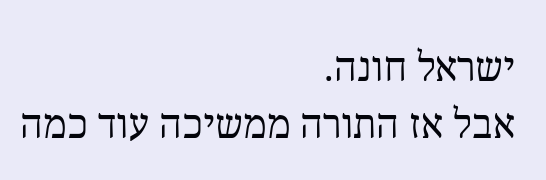ישראל חונה.
אבל אז התורה ממשיכה עוד כמה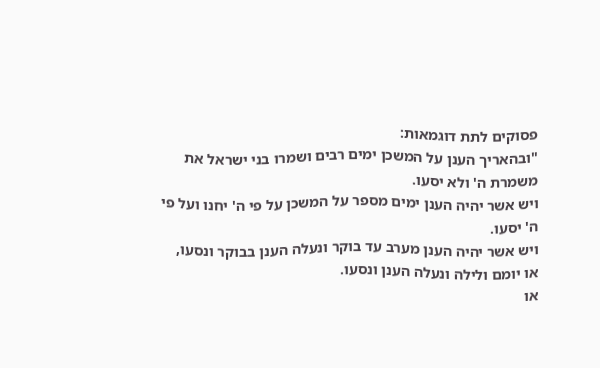פסוקים לתת דוגמאות:
"ובהאריך הענן על המשכן ימים רבים ושמרו בני ישראל את משמרת ה' ולא יסעו.
ויש אשר יהיה הענן ימים מספר על המשכן על פי ה' יחנו ועל פי
ה' יסעו.
ויש אשר יהיה הענן מערב עד בוקר ונעלה הענן בבוקר ונסעו,
או יומם ולילה ונעלה הענן ונסעו.
או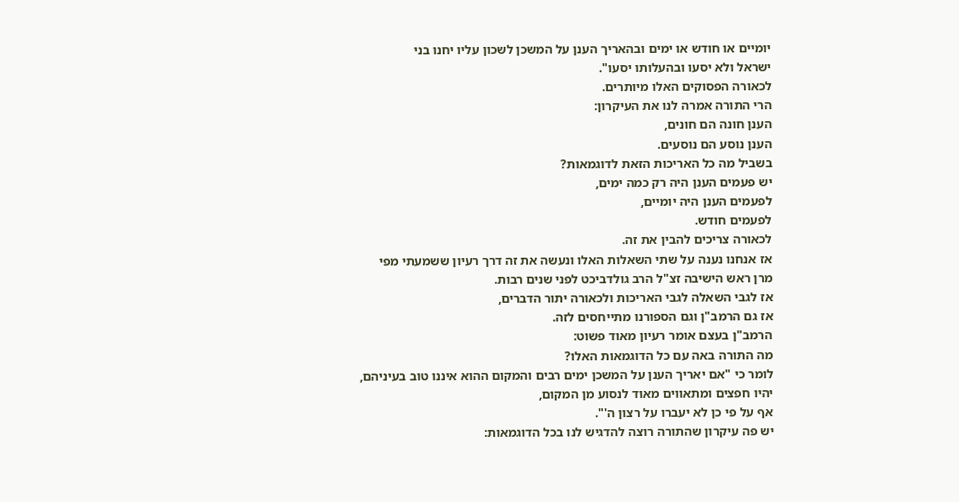יומיים או חודש או ימים ובהאריך הענן על המשכן לשכון עליו יחנו בני
ישראל ולא יסעו ובהעלותו יסעו".
לכאורה הפסוקים האלו מיותרים.
הרי התורה אמרה לנו את העיקרון:
הענן חונה הם חונים,
הענן נוסע הם נוסעים.
בשביל מה כל האריכות הזאת לדוגמאות?
יש פעמים הענן היה רק כמה ימים,
לפעמים הענן היה יומיים,
לפעמים חודש.
לכאורה צריכים להבין את זה.
אז אנחנו נענה על שתי השאלות האלו ונעשה את זה דרך רעיון ששמעתי מפי
מרן ראש הישיבה זצ"ל הרב גולדביכט לפני שנים רבות.
אז לגבי השאלה לגבי האריכות ולכאורה יתור הדברים,
אז גם הרמב"ן וגם הספורנו מתייחסים לזה.
הרמב"ן בעצם אומר רעיון מאוד פשוט:
מה התורה באה עם כל הדוגמאות האלו?
לומר כי "אם יאריך הענן על המשכן ימים רבים והמקום ההוא איננו טוב בעיניהם,
יהיו חפצים ומתאווים מאוד לנסוע מן המקום,
אף על פי כן לא יעברו על רצון ה'".
יש פה עיקרון שהתורה רוצה להדגיש לנו בכל הדוגמאות: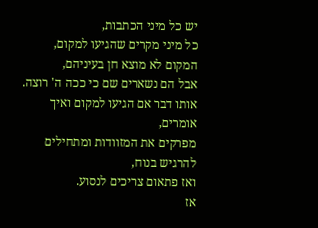יש כל מיני הכתבות,
כל מיני מקרים שהגיעו למקום,
המקום לא מוצא חן בעיניהם,
אבל הם נשארים שם כי ככה ה' רוצה.
אותו דבר אם הגיעו למקום ואיך אומרים,
מפרקים את המזוודות ומתחילים להרגיש בנוח,
ואז פתאום צריכים לנסוע.
אז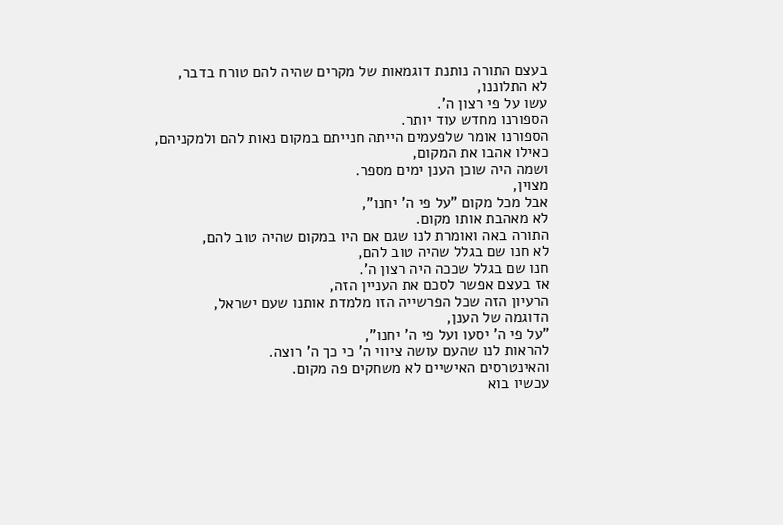בעצם התורה נותנת דוגמאות של מקרים שהיה להם טורח בדבר,
לא התלוננו,
עשו על פי רצון ה'.
הספורנו מחדש עוד יותר.
הספורנו אומר שלפעמים הייתה חנייתם במקום נאות להם ולמקניהם,
כאילו אהבו את המקום,
ושמה היה שוכן הענן ימים מספר.
מצוין,
אבל מכל מקום "על פי ה' יחנו",
לא מאהבת אותו מקום.
התורה באה ואומרת לנו שגם אם היו במקום שהיה טוב להם,
לא חנו שם בגלל שהיה טוב להם,
חנו שם בגלל שככה היה רצון ה'.
אז בעצם אפשר לסכם את העניין הזה,
הרעיון הזה שכל הפרשייה הזו מלמדת אותנו שעם ישראל,
הדוגמה של הענן,
"על פי ה' יסעו ועל פי ה' יחנו",
להראות לנו שהעם עושה ציווי ה' כי כך ה' רוצה.
והאינטרסים האישיים לא משחקים פה מקום.
עכשיו בוא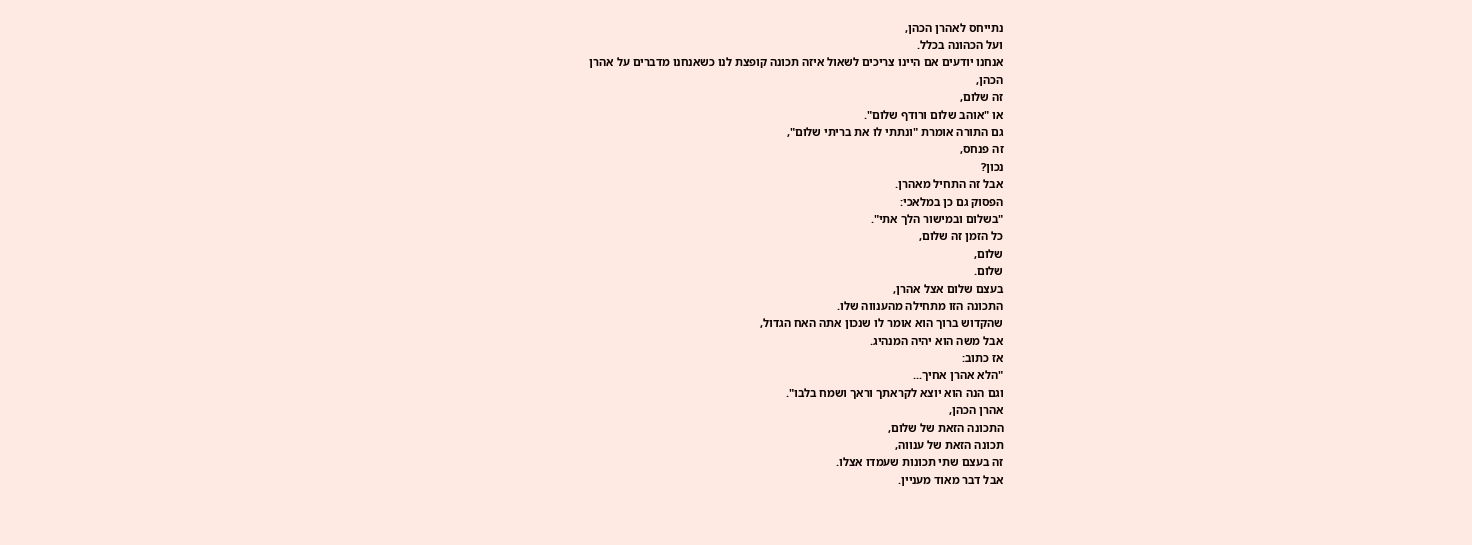נתייחס לאהרן הכהן,
ועל הכהונה בכלל.
אנחנו יודעים אם היינו צריכים לשאול איזה תכונה קופצת לנו כשאנחנו מדברים על אהרן
הכהן,
זה שלום,
או "אוהב שלום ורודף שלום".
גם התורה אומרת "ונתתי לו את בריתי שלום",
זה פנחס,
נכון?
אבל זה התחיל מאהרן.
הפסוק גם כן במלאכי:
"בשלום ובמישור הלך אתי".
כל הזמן זה שלום,
שלום,
שלום.
בעצם שלום אצל אהרן,
התכונה הזו מתחילה מהענווה שלו.
שהקדוש ברוך הוא אומר לו שנכון אתה האח הגדול,
אבל משה הוא יהיה המנהיג.
אז כתוב:
"הלא אהרן אחיך...
וגם הנה הוא יוצא לקראתך וראך ושמח בלבו".
אהרן הכהן,
התכונה הזאת של שלום,
תכונה הזאת של ענווה,
זה בעצם שתי תכונות שעמדו אצלו.
אבל דבר מאוד מעניין.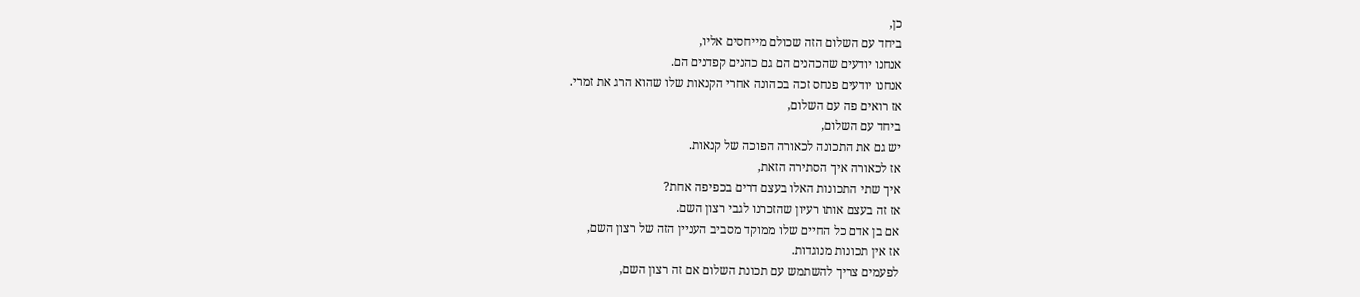כן,
ביחד עם השלום הזה שכולם מייחסים אליו,
אנחנו יודעים שהכהנים הם גם כהנים קפדנים הם.
אנחנו יודעים פנחס זכה בכהונה אחרי הקנאות שלו שהוא הרג את זמרי.
אז רואים פה עם השלום,
ביחד עם השלום,
יש גם את התכונה לכאורה הפוכה של קנאות.
אז לכאורה איך הסתירה הזאת,
איך שתי התכונות האלו בעצם דרים בכפיפה אחת?
אז זה בעצם אותו רעיון שהזכרנו לגבי רצון השם.
אם בן אדם כל החיים שלו ממוקד מסביב העניין הזה של רצון השם,
אז אין תכונות מנוגדות.
לפעמים צריך להשתמש עם תכונת השלום אם זה רצון השם,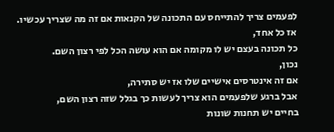לפעמים צריך להתייחס עם התכונה של הקנאות אם זה מה שצריך עכשיו.
אז כל אחד,
כל תכונה בעצם יש לו מקומה אם הוא עושה הכל לפי רצון השם.
נכון,
אם זה אינטרסים אישיים שלו אז יש סתירה,
אבל ברגע שלפעמים הוא צריך לעשות כך בגלל שזה רצון השם,
בחיים יש תחנות שונות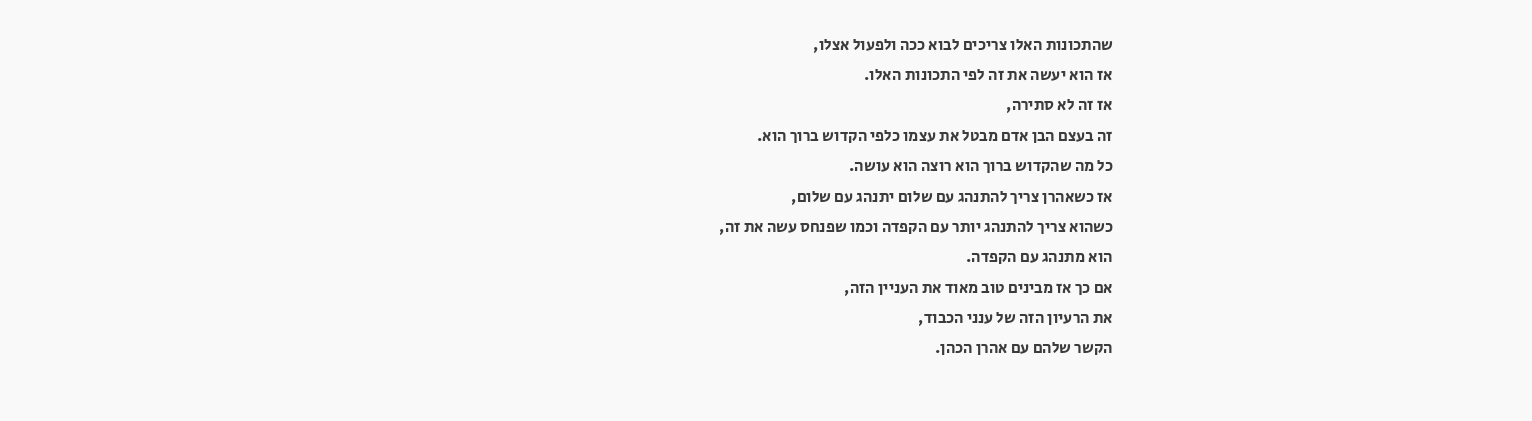שהתכונות האלו צריכים לבוא ככה ולפעול אצלו,
אז הוא יעשה את זה לפי התכונות האלו.
אז זה לא סתירה,
זה בעצם הבן אדם מבטל את עצמו כלפי הקדוש ברוך הוא.
כל מה שהקדוש ברוך הוא רוצה הוא עושה.
אז כשאהרן צריך להתנהג עם שלום יתנהג עם שלום,
כשהוא צריך להתנהג יותר עם הקפדה וכמו שפנחס עשה את זה,
הוא מתנהג עם הקפדה.
אם כך אז מבינים טוב מאוד את העניין הזה,
את הרעיון הזה של ענני הכבוד,
הקשר שלהם עם אהרן הכהן.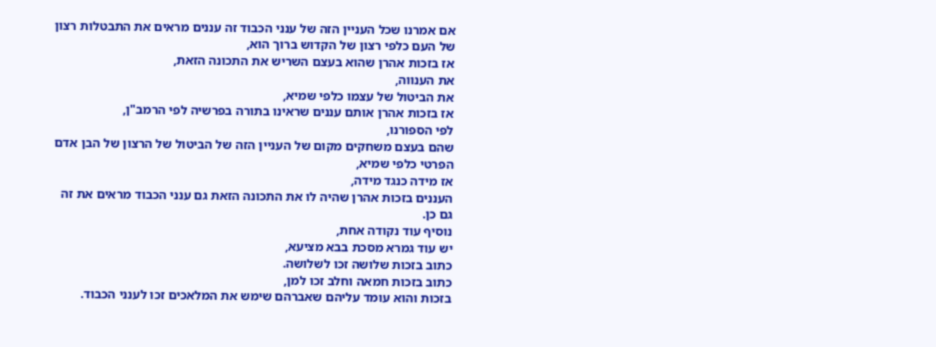אם אמרנו שכל העניין הזה של ענני הכבוד זה עננים מראים את התבטלות רצון
של העם כלפי רצון של הקדוש ברוך הוא,
אז בזכות אהרן שהוא בעצם השריש את התכונה הזאת,
את הענווה,
את הביטול של עצמו כלפי שמיא,
אז בזכות אהרן אותם עננים שראינו בתורה בפרשיה לפי הרמב"ן,
לפי הספורנו,
שהם בעצם משחקים מקום של העניין הזה של הביטול של הרצון של הבן אדם
הפרטי כלפי שמיא,
אז מידה כנגד מידה,
העננים בזכות אהרן שהיה לו את התכונה הזאת גם ענני הכבוד מראים את זה
גם כן.
נוסיף עוד נקודה אחת,
יש עוד גמרא מסכת בבא מציעא,
כתוב בזכות שלושה זכו לשלושה.
כתוב בזכות חמאה וחלב זכו למן,
בזכות והוא עומד עליהם שאברהם שימש את המלאכים זכו לענני הכבוד.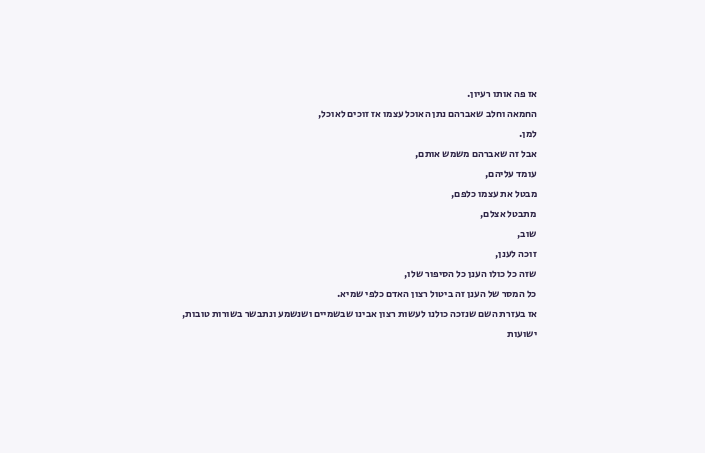אז פה אותו רעיון.
החמאה וחלב שאברהם נתן האוכל עצמו אז זוכים לאוכל,
למן.
אבל זה שאברהם משמש אותם,
עומד עליהם,
מבטל את עצמו כלפם,
מתבטל אצלם,
שוב,
זוכה לענן,
שזה כל כולו הענן כל הסיפור שלו,
כל המסר של הענן זה ביטול רצון האדם כלפי שמיא.
אז בעזרת השם שנזכה כולנו לעשות רצון אבינו שבשמיים ושנשמע ונתבשר בשורות טובות,
ישועות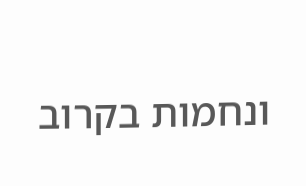ונחמות בקרוב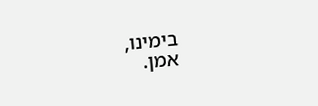בימינו,
אמן.